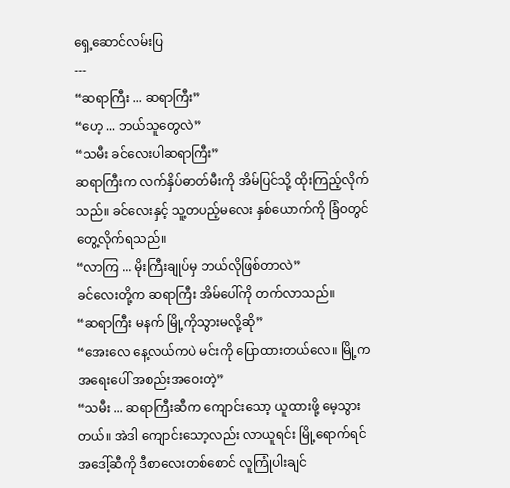ရှေ့ဆောင်လမ်းပြ
---
“ဆရာကြီး ... ဆရာကြီး”
“ဟေ့ ... ဘယ်သူတွေလဲ”
“သမီး ခင်လေးပါဆရာကြီး”
ဆရာကြီးက လက်နှိပ်ဓာတ်မီးကို အိမ်ပြင်သို့ ထိုးကြည့်လိုက်သည်။ ခင်လေးနှင့် သူ့တပည့်မလေး နှစ်ယောက်ကို ခြံဝတွင် တွေ့လိုက်ရသည်။
“လာကြ ... မိုးကြီးချုပ်မှ ဘယ်လိုဖြစ်တာလဲ”
ခင်လေးတို့က ဆရာကြီး အိမ်ပေါ်ကို တက်လာသည်။
“ဆရာကြီး မနက် မြို့ကိုသွားမလို့ဆို”
“အေးလေ နေ့လယ်ကပဲ မင်းကို ပြောထားတယ်လေ။ မြို့က အရေးပေါ် အစည်းအဝေးတဲ့”
“သမီး ... ဆရာကြီးဆီက ကျောင်းသော့ ယူထားဖို့ မေ့သွားတယ်။ အဲဒါ ကျောင်းသော့လည်း လာယူရင်း မြို့ရောက်ရင် အဒေါ့်ဆီကို ဒီစာလေးတစ်စောင် လူကြုံပါးချင်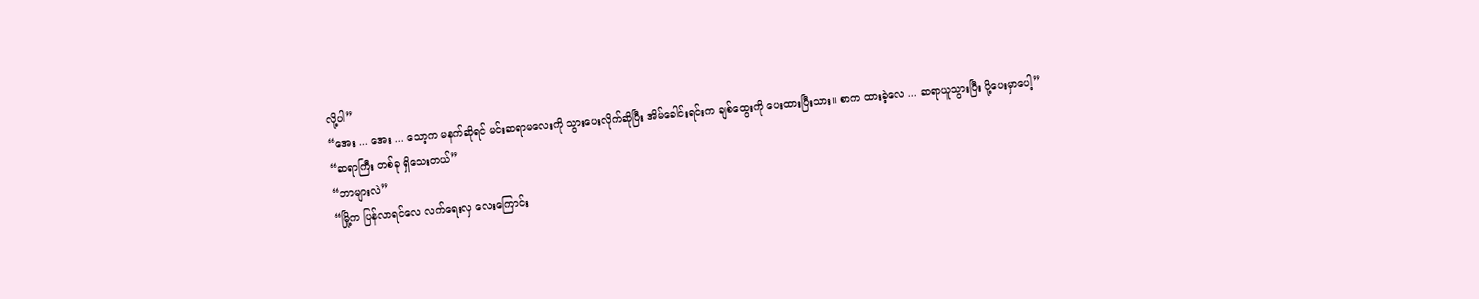လို့ပါ”
“အေး ... အေး ... သော့က မနက်ဆိုရင် မင်းဆရာမလေးကို သွားပေးလိုက်ဆိုပြီး အိမ်ခေါင်းရင်းက ချစ်ထွေးကို ပေးထားပြီးသား။ စာက ထားခဲ့လေ ... ဆရာယူသွားပြီး ပို့ပေးမှာပေါ့”
“ဆရာကြီး တစ်ခု ရှိသေးတယ်”
“ဘာများလဲ”
“မြို့က ပြန်လာရင်လေ လက်ရေးလှ လေးကြောင်း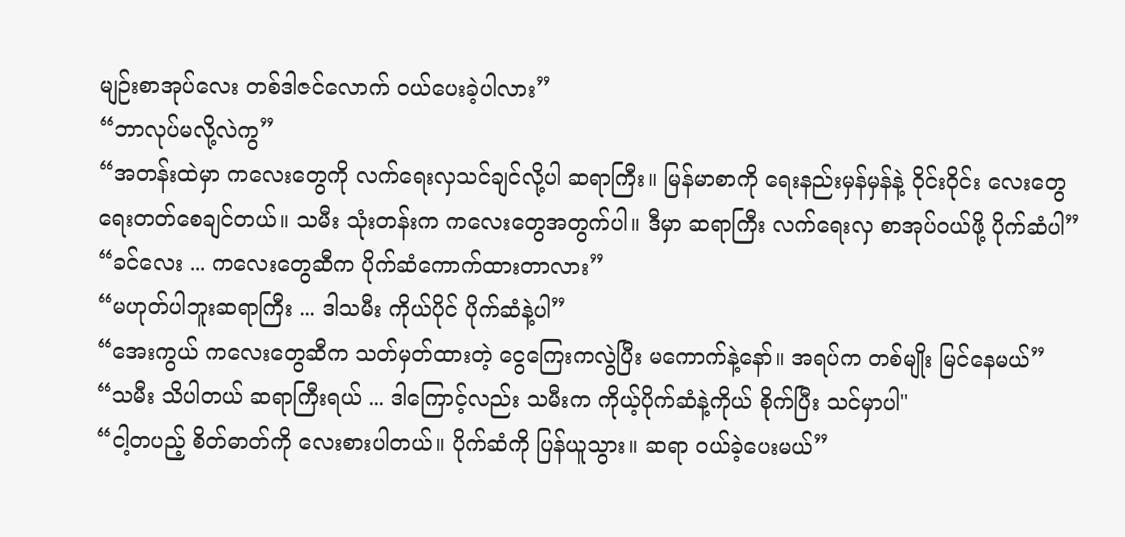မျဉ်းစာအုပ်လေး တစ်ဒါဇင်လောက် ဝယ်ပေးခဲ့ပါလား”
“ဘာလုပ်မလို့လဲကွ”
“အတန်းထဲမှာ ကလေးတွေကို လက်ရေးလှသင်ချင်လို့ပါ ဆရာကြီး။ မြန်မာစာကို ရေးနည်းမှန်မှန်နဲ့ ဝိုင်းဝိုင်း လေးတွေ ရေးတတ်စေချင်တယ်။ သမီး သုံးတန်းက ကလေးတွေအတွက်ပါ။ ဒီမှာ ဆရာကြီး လက်ရေးလှ စာအုပ်ဝယ်ဖို့ ပိုက်ဆံပါ”
“ခင်လေး ... ကလေးတွေဆီက ပိုက်ဆံကောက်ထားတာလား”
“မဟုတ်ပါဘူးဆရာကြီး ... ဒါသမီး ကိုယ်ပိုင် ပိုက်ဆံနဲ့ပါ”
“အေးကွယ် ကလေးတွေဆီက သတ်မှတ်ထားတဲ့ ငွေကြေးကလွဲပြီး မကောက်နဲ့နော်။ အရပ်က တစ်မျိုး မြင်နေမယ်”
“သမီး သိပါတယ် ဆရာကြီးရယ် ... ဒါကြောင့်လည်း သမီးက ကိုယ့်ပိုက်ဆံနဲ့ကိုယ် စိုက်ပြီး သင်မှာပါ"
“ငါ့တပည့် စိတ်ဓာတ်ကို လေးစားပါတယ်။ ပိုက်ဆံကို ပြန်ယူသွား။ ဆရာ ဝယ်ခဲ့ပေးမယ်”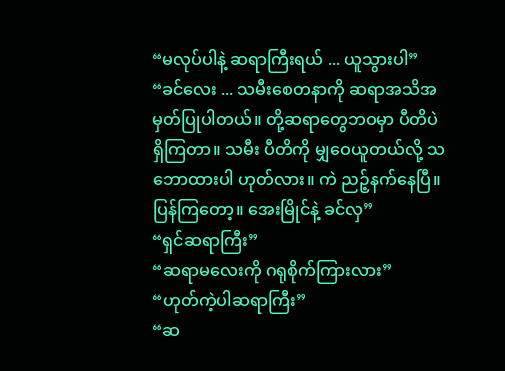“မလုပ်ပါနဲ့ ဆရာကြီးရယ် ... ယူသွားပါ”
“ခင်လေး ... သမီးစေတနာကို ဆရာအသိအမှတ်ပြုပါတယ်။ တို့ဆရာတွေဘဝမှာ ပီတိပဲရှိကြတာ။ သမီး ပီတိကို မျှဝေယူတယ်လို့ သဘောထားပါ ဟုတ်လား။ ကဲ ညဉ့်နက်နေပြီ။ ပြန်ကြတော့။ အေးမြိုင်နဲ့ ခင်လှ”
“ရှင်ဆရာကြီး”
“ဆရာမလေးကို ဂရုစိုက်ကြားလား”
“ဟုတ်ကဲ့ပါဆရာကြီး”
“ဆ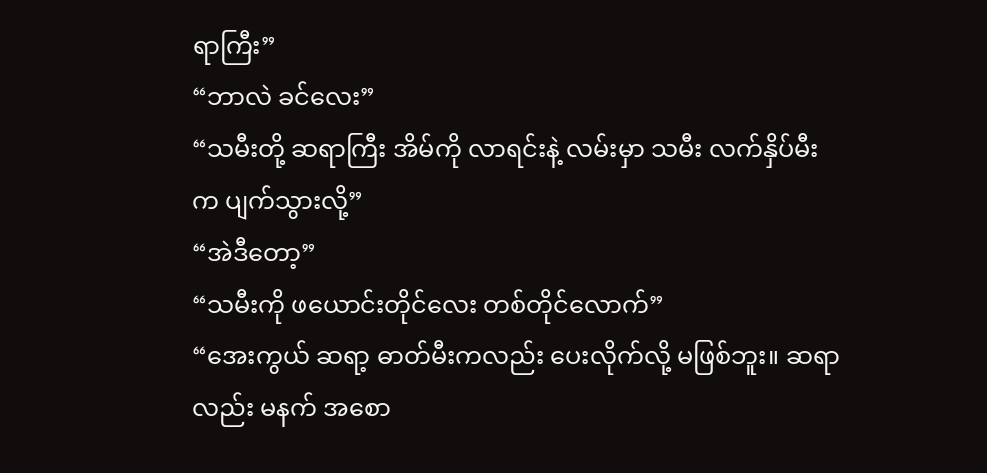ရာကြီး”
“ဘာလဲ ခင်လေး”
“သမီးတို့ ဆရာကြီး အိမ်ကို လာရင်းနဲ့ လမ်းမှာ သမီး လက်နှိပ်မီးက ပျက်သွားလို့”
“အဲဒီတော့”
“သမီးကို ဖယောင်းတိုင်လေး တစ်တိုင်လောက်”
“အေးကွယ် ဆရာ့ ဓာတ်မီးကလည်း ပေးလိုက်လို့ မဖြစ်ဘူး။ ဆရာလည်း မနက် အစော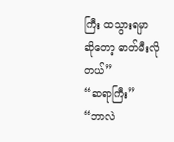ကြီး ထသွားရမှာ ဆိုတော့ ဓာတ်မီးလိုတယ်”
“ဆရာကြီး”
“ဘာလဲ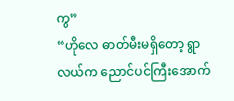ကွ”
“ဟိုလေ ဓာတ်မီးမရှိတော့ ရွာလယ်က ညောင်ပင်ကြီးအောက်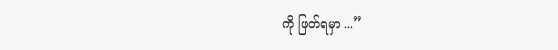ကို ဖြတ်ရမှာ ...”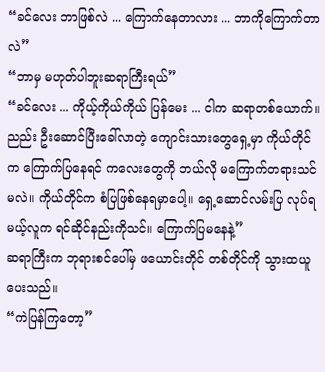“ခင်လေး ဘာဖြစ်လဲ ... ကြောက်နေတာလား ... ဘာကိုကြောက်တာလဲ”
“ဘာမှ မဟုတ်ပါဘူးဆရာကြီးရယ်”
“ခင်လေး ... ကိုယ့်ကိုယ်ကိုယ် ပြန်မေး ... ငါက ဆရာတစ်ယောက်။ ညည်း ဦးဆောင်ပြီးခေါ်လာတဲ့ ကျောင်းသားတွေရှေ့မှာ ကိုယ်တိုင်က ကြောက်ပြနေရင် ကလေးတွေကို ဘယ်လို မကြောက်တရားသင်မလဲ။ ကိုယ်တိုင်က စံပြဖြစ်နေရမှာပေါ့။ ရှေ့ဆောင်လမ်းပြ လုပ်ရမယ့်လူက ရင်ဆိုင်နည်းကိုသင်။ ကြောက်ပြမနေနဲ့”
ဆရာကြီးက ဘုရားစင်ပေါ်မှ ဖယောင်းတိုင် တစ်တိုင်ကို သွားထယူပေးသည်။
“ကဲပြန်ကြတော့”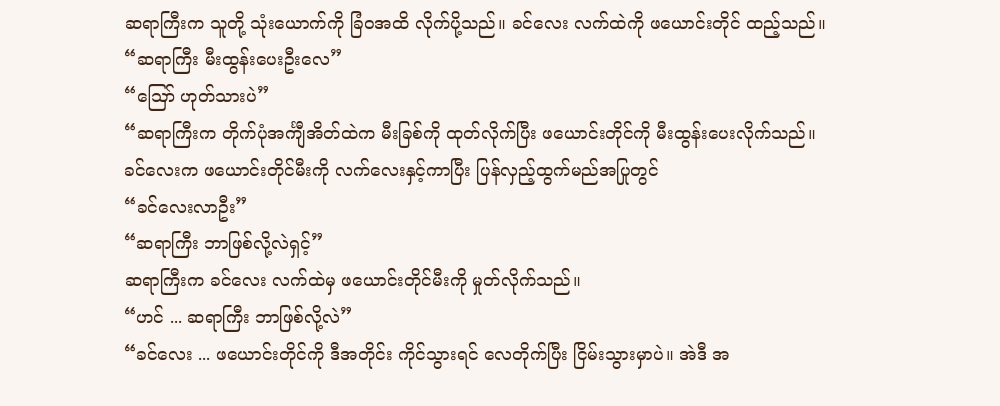ဆရာကြီးက သူတို့ သုံးယောက်ကို ခြံဝအထိ လိုက်ပို့သည်။ ခင်လေး လက်ထဲကို ဖယောင်းတိုင် ထည့်သည်။
“ဆရာကြီး မီးထွန်းပေးဦးလေ”
“ဪ ဟုတ်သားပဲ”
“ဆရာကြီးက တိုက်ပုံအင်္ကျီအိတ်ထဲက မီးခြစ်ကို ထုတ်လိုက်ပြီး ဖယောင်းတိုင်ကို မီးထွန်းပေးလိုက်သည်။
ခင်လေးက ဖယောင်းတိုင်မီးကို လက်လေးနှင့်ကာပြီး ပြန်လှည့်ထွက်မည်အပြုတွင်
“ခင်လေးလာဦး”
“ဆရာကြီး ဘာဖြစ်လို့လဲရှင့်”
ဆရာကြီးက ခင်လေး လက်ထဲမှ ဖယောင်းတိုင်မီးကို မှုတ်လိုက်သည်။
“ဟင် ... ဆရာကြီး ဘာဖြစ်လို့လဲ”
“ခင်လေး ... ဖယောင်းတိုင်ကို ဒီအတိုင်း ကိုင်သွားရင် လေတိုက်ပြီး ငြိမ်းသွားမှာပဲ။ အဲဒီ အ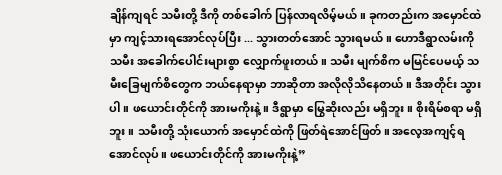ချိန်ကျရင် သမီးတို့ ဒီကို တစ်ခေါက် ပြန်လာရလိမ့်မယ်။ ခုကတည်းက အမှောင်ထဲမှာ ကျင့်သားရအောင်လုပ်ပြီး ... သွားတတ်အောင် သွားရမယ်။ ဟောဒီရွာလမ်းကို သမီး အခေါက်ပေါင်းများစွာ လျှောက်ဖူးတယ်။ သမီး မျက်စိက မမြင်ပေမယ့် သမီးခြေမျက်စိတွေက ဘယ်နေရာမှာ ဘာဆိုတာ အလိုလိုသိနေတယ်။ ဒီအတိုင်း သွားပါ။ ဖယောင်းတိုင်ကို အားမကိုးနဲ့။ ဒီရွာမှာ မြွေဆိုးလည်း မရှိဘူး။ စိုးရိမ်စရာ မရှိဘူး။ သမီးတို့ သုံးယောက် အမှောင်ထဲကို ဖြတ်ရဲအောင်ဖြတ်။ အလေ့အကျင့်ရအောင်လုပ်။ ဖယောင်းတိုင်ကို အားမကိုးနဲ့”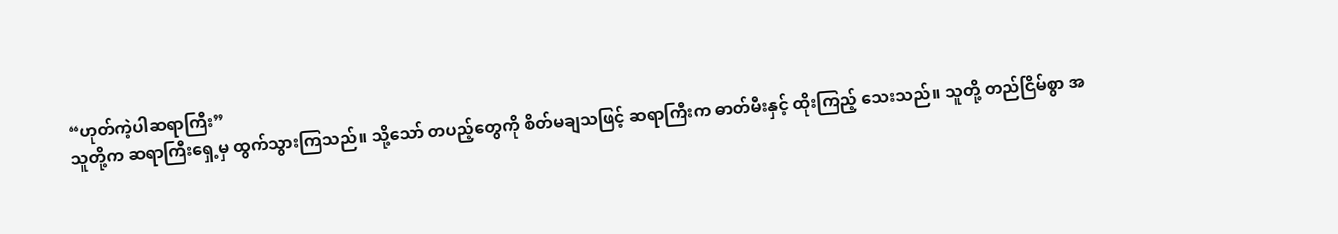“ဟုတ်ကဲ့ပါဆရာကြီး”
သူတို့က ဆရာကြီးရှေ့မှ ထွက်သွားကြသည်။ သို့သော် တပည့်တွေကို စိတ်မချသဖြင့် ဆရာကြီးက ဓာတ်မီးနှင့် ထိုးကြည့် သေးသည်။ သူတို့ တည်ငြိမ်စွာ အ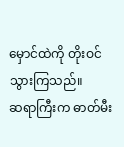မှောင်ထဲကို တိုးဝင်သွားကြသည်။
ဆရာကြီးက ဓာတ်မီး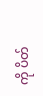ကို ပိတ်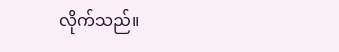လိုက်သည်။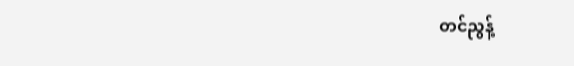တင်ညွန့်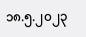၁၈.၅.၂၀၂၃